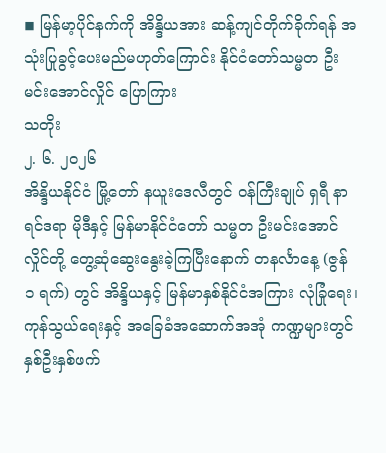◾ မြန်မာ့ပိုင်နက်ကို အိန္ဒိယအား ဆန့်ကျင်တိုက်ခိုက်ရန် အသုံးပြုခွင့်ပေးမည်မဟုတ်ကြောင်း နိုင်ငံတော်သမ္မတ ဦးမင်းအောင်လှိုင် ပြောကြား
သတိုး
၂. ၆. ၂၀၂၆
အိန္ဒိယနိုင်ငံ မြို့တော် နယူးဒေလီတွင် ဝန်ကြီးချုပ် ရှရီ နာရင်ဒရာ မိုဒီနှင့် မြန်မာနိုင်ငံတော် သမ္မတ ဦးမင်းအောင်လှိုင်တို့ တွေ့ဆုံဆွေးနွေးခဲ့ကြပြီးနောက် တနင်္လာနေ့ (ဇွန် ၁ ရက်) တွင် အိန္ဒိယနှင့် မြန်မာနှစ်နိုင်ငံအကြား လုံခြုံရေး၊ ကုန်သွယ်ရေးနှင့် အခြေခံအဆောက်အအုံ ကဏ္ဍများတွင် နှစ်ဦးနှစ်ဖက်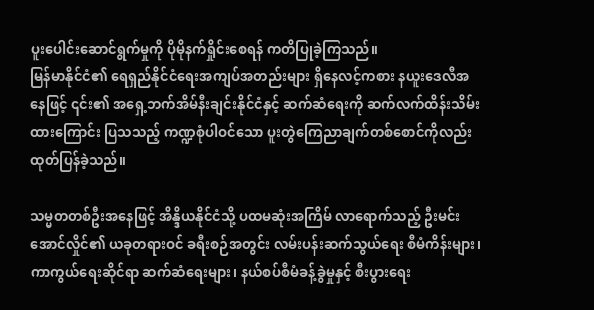ပူးပေါင်းဆောင်ရွက်မှုကို ပိုမိုနက်ရှိုင်းစေရန် ကတိပြုခဲ့ကြသည်။
မြန်မာနိုင်ငံ၏ ရေရှည်နိုင်ငံရေးအကျပ်အတည်းများ ရှိနေလင့်ကစား နယူးဒေလီအနေဖြင့် ၎င်း၏ အရှေ့ဘက်အိမ်နီးချင်းနိုင်ငံနှင့် ဆက်ဆံရေးကို ဆက်လက်ထိန်းသိမ်းထားကြောင်း ပြသသည့် ကဏ္ဍစုံပါဝင်သော ပူးတွဲကြေညာချက်တစ်စောင်ကိုလည်း ထုတ်ပြန်ခဲ့သည်။

သမ္မတတစ်ဦးအနေဖြင့် အိန္ဒိယနိုင်ငံသို့ ပထမဆုံးအကြိမ် လာရောက်သည့် ဦးမင်းအောင်လှိုင်၏ ယခုတရားဝင် ခရီးစဉ်အတွင်း လမ်းပန်းဆက်သွယ်ရေး စီမံကိန်းများ၊ ကာကွယ်ရေးဆိုင်ရာ ဆက်ဆံရေးများ၊ နယ်စပ်စီမံခန့်ခွဲမှုနှင့် စီးပွားရေး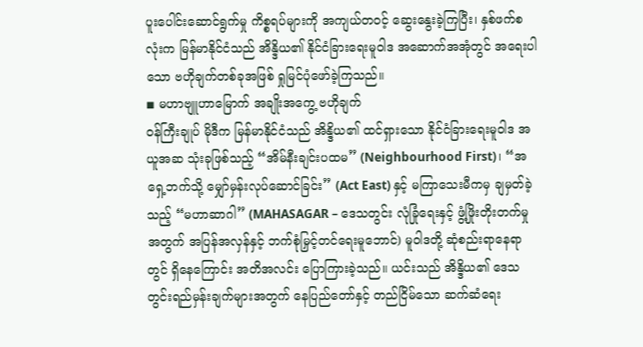ပူးပေါင်းဆောင်ရွက်မှု ကိစ္စရပ်များကို အကျယ်တဝင့် ဆွေးနွေးခဲ့ကြပြီး၊ နှစ်ဖက်စလုံးက မြန်မာနိုင်ငံသည် အိန္ဒိယ၏ နိုင်ငံခြားရေးမူဝါဒ အဆောက်အအုံတွင် အရေးပါသော ဗဟိုချက်တစ်ခုအဖြစ် ရှုမြင်ပုံဖော်ခဲ့ကြသည်။
◾ မဟာဗျူဟာမြောက် အချိုးအကွေ့ ဗဟိုချက်
ဝန်ကြီးချုပ် မိုဒီက မြန်မာနိုင်ငံသည် အိန္ဒိယ၏ ထင်ရှားသော နိုင်ငံခြားရေးမူဝါဒ အယူအဆ သုံးခုဖြစ်သည့် “အိမ်နီးချင်းပထမ” (Neighbourhood First)၊ “အရှေ့ဘက်သို့ မျှော်မှန်းလုပ်ဆောင်ခြင်း” (Act East) နှင့် မကြာသေးမီကမှ ချမှတ်ခဲ့သည့် “မဟာဆာဂါ” (MAHASAGAR – ဒေသတွင်း လုံခြုံရေးနှင့် ဖွံ့ဖြိုးတိုးတက်မှုအတွက် အပြန်အလှန်နှင့် ဘက်စုံမြှင့်တင်ရေးမူဘောင်) မူဝါဒတို့ ဆုံစည်းရာနေရာတွင် ရှိနေကြောင်း အတိအလင်း ပြောကြားခဲ့သည်။ ယင်းသည် အိန္ဒိယ၏ ဒေသတွင်းရည်မှန်းချက်များအတွက် နေပြည်တော်နှင့် တည်ငြိမ်သော ဆက်ဆံရေး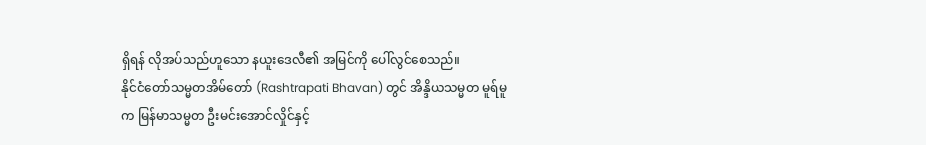ရှိရန် လိုအပ်သည်ဟူသော နယူးဒေလီ၏ အမြင်ကို ပေါ်လွင်စေသည်။
နိုင်ငံတော်သမ္မတအိမ်တော် (Rashtrapati Bhavan) တွင် အိန္ဒိယသမ္မတ မူရ်မူက မြန်မာသမ္မတ ဦးမင်းအောင်လှိုင်နှင့်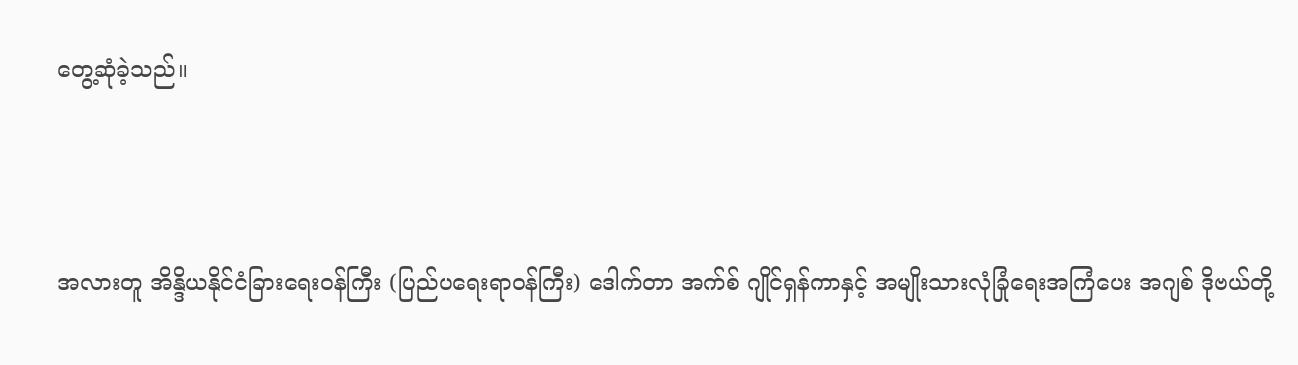တွေ့ဆုံခဲ့သည်။




အလားတူ အိန္ဒိယနိုင်ငံခြားရေးဝန်ကြီး (ပြည်ပရေးရာဝန်ကြီး) ဒေါက်တာ အက်စ် ဂျိုင်ရှန်ကာနှင့် အမျိုးသားလုံခြုံရေးအကြံပေး အဂျစ် ဒိုဗယ်တို့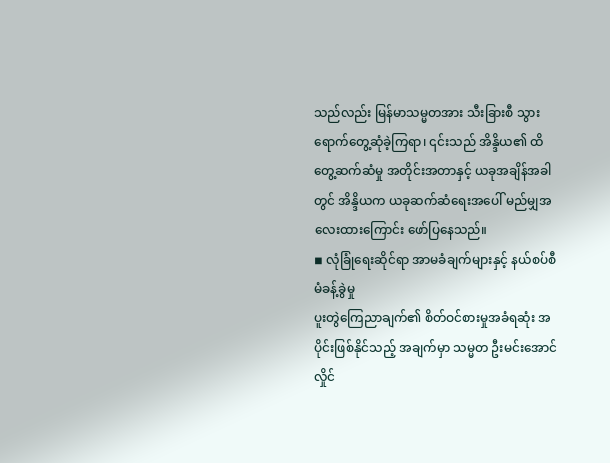သည်လည်း မြန်မာသမ္မတအား သီးခြားစီ သွားရောက်တွေ့ဆုံခဲ့ကြရာ၊ ၎င်းသည် အိန္ဒိယ၏ ထိတွေ့ဆက်ဆံမှု အတိုင်းအတာနှင့် ယခုအချိန်အခါတွင် အိန္ဒိယက ယခုဆက်ဆံရေးအပေါ် မည်မျှအလေးထားကြောင်း ဖော်ပြနေသည်။
◾ လုံခြုံရေးဆိုင်ရာ အာမခံချက်များနှင့် နယ်စပ်စီမံခန့်ခွဲမှု
ပူးတွဲကြေညာချက်၏ စိတ်ဝင်စားမှုအခံရဆုံး အပိုင်းဖြစ်နိုင်သည့် အချက်မှာ သမ္မတ ဦးမင်းအောင်လှိုင်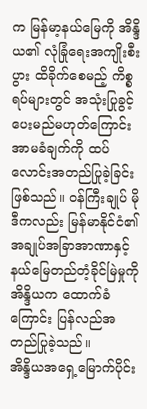က မြန်မာ့နယ်မြေကို အိန္ဒိယ၏ လုံခြုံရေးအကျိုးစီးပွား ထိခိုက်စေမည့် ကိစ္စရပ်များတွင် အသုံးပြုခွင့်ပေးမည်မဟုတ်ကြောင်း အာမခံချက်ကို ထပ်လောင်းအတည်ပြုခဲ့ခြင်း ဖြစ်သည်။ ဝန်ကြီးချုပ် မိုဒီကလည်း မြန်မာနိုင်ငံ၏ အချုပ်အခြာအာဏာနှင့် နယ်မြေတည်တံ့ခိုင်မြဲမှုကို အိန္ဒိယက ထောက်ခံကြောင်း ပြန်လည်အတည်ပြုခဲ့သည်။
အိန္ဒိယအရှေ့မြောက်ပိုင်း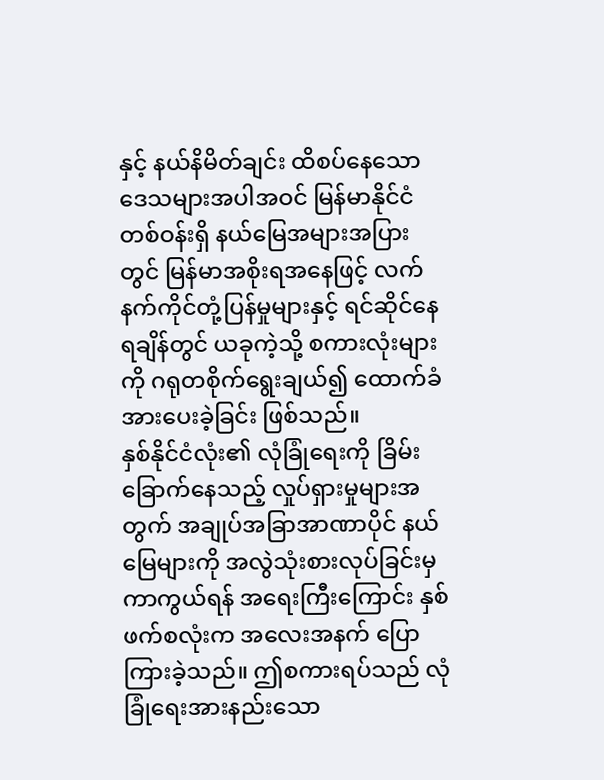နှင့် နယ်နိမိတ်ချင်း ထိစပ်နေသော ဒေသများအပါအဝင် မြန်မာနိုင်ငံတစ်ဝန်းရှိ နယ်မြေအများအပြားတွင် မြန်မာအစိုးရအနေဖြင့် လက်နက်ကိုင်တုံ့ပြန်မှုများနှင့် ရင်ဆိုင်နေရချိန်တွင် ယခုကဲ့သို့ စကားလုံးများကို ဂရုတစိုက်ရွေးချယ်၍ ထောက်ခံအားပေးခဲ့ခြင်း ဖြစ်သည်။
နှစ်နိုင်ငံလုံး၏ လုံခြုံရေးကို ခြိမ်းခြောက်နေသည့် လှုပ်ရှားမှုများအတွက် အချုပ်အခြာအာဏာပိုင် နယ်မြေများကို အလွဲသုံးစားလုပ်ခြင်းမှ ကာကွယ်ရန် အရေးကြီးကြောင်း နှစ်ဖက်စလုံးက အလေးအနက် ပြောကြားခဲ့သည်။ ဤစကားရပ်သည် လုံခြုံရေးအားနည်းသော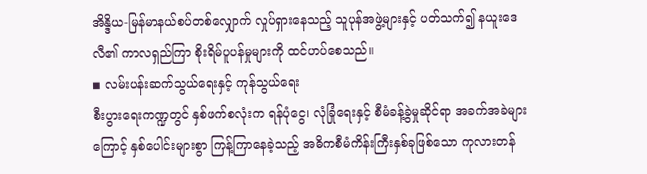အိန္ဒိယ-မြန်မာနယ်စပ်တစ်လျှောက် လှုပ်ရှားနေသည့် သူပုန်အဖွဲ့များနှင့် ပတ်သက်၍ နယူးဒေလီ၏ ကာလရှည်ကြာ စိုးရိမ်ပူပန်မှုများကို ထင်ဟပ်စေသည်။
◾ လမ်းပန်းဆက်သွယ်ရေးနှင့် ကုန်သွယ်ရေး
စီးပွားရေးကဏ္ဍတွင် နှစ်ဖက်စလုံးက ရန်ပုံငွေ၊ လုံခြုံရေးနှင့် စီမံခန့်ခွဲမှုဆိုင်ရာ အခက်အခဲများကြောင့် နှစ်ပေါင်းများစွာ ကြန့်ကြာနေခဲ့သည့် အဓိကစီမံကိန်းကြီးနှစ်ခုဖြစ်သော ကုလားတန်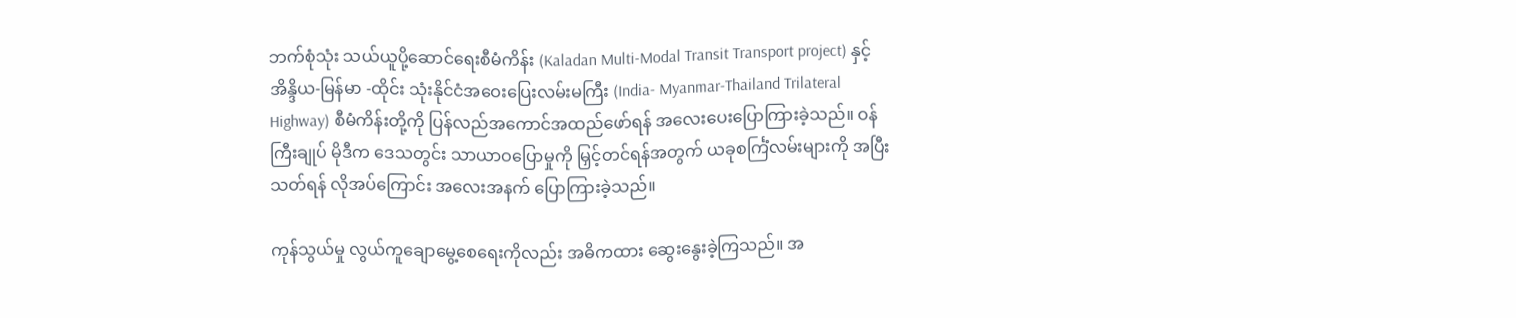ဘက်စုံသုံး သယ်ယူပို့ဆောင်ရေးစီမံကိန်း (Kaladan Multi-Modal Transit Transport project) နှင့် အိန္ဒိယ-မြန်မာ -ထိုင်း သုံးနိုင်ငံအဝေးပြေးလမ်းမကြီး (India- Myanmar-Thailand Trilateral Highway) စီမံကိန်းတို့ကို ပြန်လည်အကောင်အထည်ဖော်ရန် အလေးပေးပြောကြားခဲ့သည်။ ဝန်ကြီးချုပ် မိုဒီက ဒေသတွင်း သာယာဝပြောမှုကို မြှင့်တင်ရန်အတွက် ယခုစင်္ကြံလမ်းများကို အပြီးသတ်ရန် လိုအပ်ကြောင်း အလေးအနက် ပြောကြားခဲ့သည်။

ကုန်သွယ်မှု လွယ်ကူချောမွေ့စေရေးကိုလည်း အဓိကထား ဆွေးနွေးခဲ့ကြသည်။ အ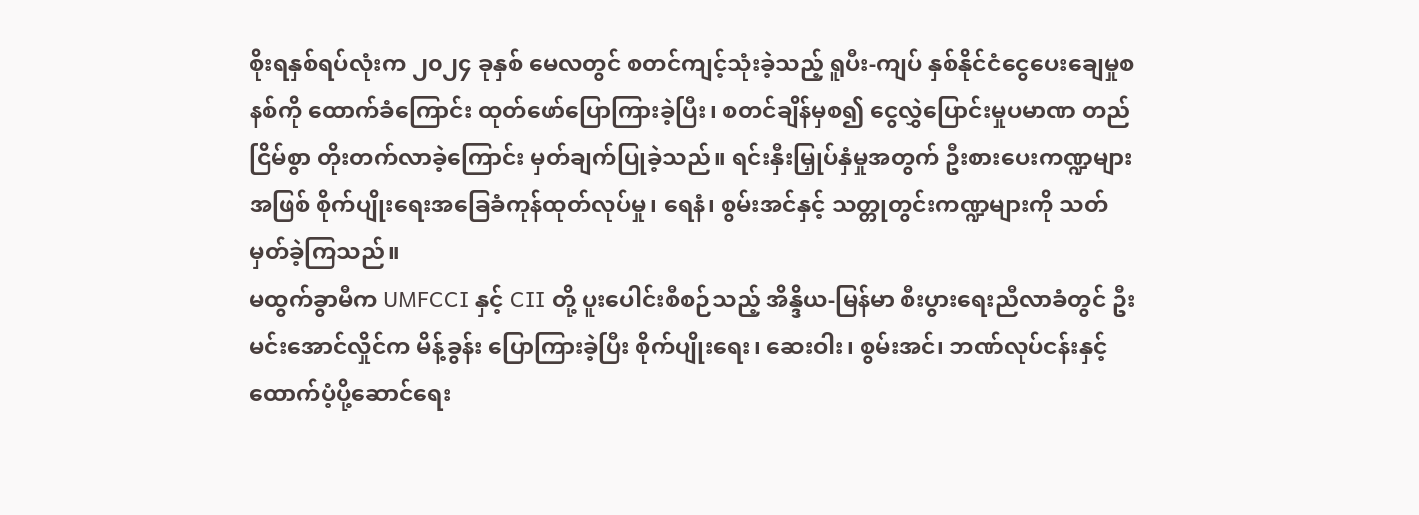စိုးရနှစ်ရပ်လုံးက ၂၀၂၄ ခုနှစ် မေလတွင် စတင်ကျင့်သုံးခဲ့သည့် ရူပီး-ကျပ် နှစ်နိုင်ငံငွေပေးချေမှုစနစ်ကို ထောက်ခံကြောင်း ထုတ်ဖော်ပြောကြားခဲ့ပြီး၊ စတင်ချိန်မှစ၍ ငွေလွှဲပြောင်းမှုပမာဏ တည်ငြိမ်စွာ တိုးတက်လာခဲ့ကြောင်း မှတ်ချက်ပြုခဲ့သည်။ ရင်းနှီးမြှုပ်နှံမှုအတွက် ဦးစားပေးကဏ္ဍများအဖြစ် စိုက်ပျိုးရေးအခြေခံကုန်ထုတ်လုပ်မှု၊ ရေနံ၊ စွမ်းအင်နှင့် သတ္တုတွင်းကဏ္ဍများကို သတ်မှတ်ခဲ့ကြသည်။
မထွက်ခွာမီက UMFCCI နှင့် CII တို့ ပူးပေါင်းစီစဉ်သည့် အိန္ဒိယ-မြန်မာ စီးပွားရေးညီလာခံတွင် ဦးမင်းအောင်လှိုင်က မိန့်ခွန်း ပြောကြားခဲ့ပြီး စိုက်ပျိုးရေး၊ ဆေးဝါး၊ စွမ်းအင်၊ ဘဏ်လုပ်ငန်းနှင့် ထောက်ပံ့ပို့ဆောင်ရေး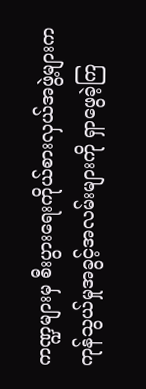ကဏ္ဍများမှ စီးပွားရေးကိုယ်စားလှယ်အဖွဲ့များက ကုန်သွယ်မှုအခွင့်အလမ်းများကို ရှာဖွေခဲ့ကြ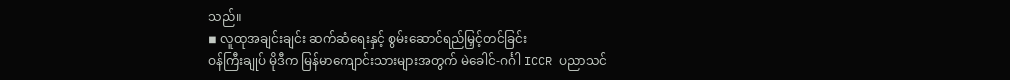သည်။
◾ လူထုအချင်းချင်း ဆက်ဆံရေးနှင့် စွမ်းဆောင်ရည်မြှင့်တင်ခြင်း
ဝန်ကြီးချုပ် မိုဒီက မြန်မာကျောင်းသားများအတွက် မဲခေါင်-ဂင်္ဂါ ICCR ပညာသင်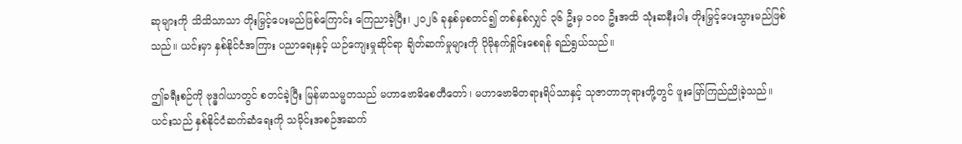ဆုများကို သိသိသာသာ တိုးမြှင့်ပေးမည်ဖြစ်ကြောင်း ကြေညာခဲ့ပြီး၊ ၂၀၂၆ ခုနှစ်မှစတင်၍ တစ်နှစ်လျှင် ၃၆ ဦးမှ ၁၀၀ ဦးအထိ သုံးဆနီးပါး တိုးမြှင့်ပေးသွားမည်ဖြစ်သည်။ ယင်းမှာ နှစ်နိုင်ငံအကြား ပညာရေးနှင့် ယဉ်ကျေးမှုဆိုင်ရာ ချိတ်ဆက်မှုများကို ပိုမိုနက်ရှိုင်းစေရန် ရည်ရွယ်သည်။

ဤခရီးစဉ်ကို ဗုဒ္ဓဂါယာတွင် စတင်ခဲ့ပြီး မြန်မာသမ္မတသည် မဟာဗောဓိစေတီတော်၊ မဟာဗောဓိတရားရိပ်သာနှင့် သုဇာတာဘုရားတို့တွင် ဖူးမြော်ကြည်ညိုခဲ့သည်။ ယင်းသည် နှစ်နိုင်ငံဆက်ဆံရေးကို သမိုင်းအစဉ်အဆက်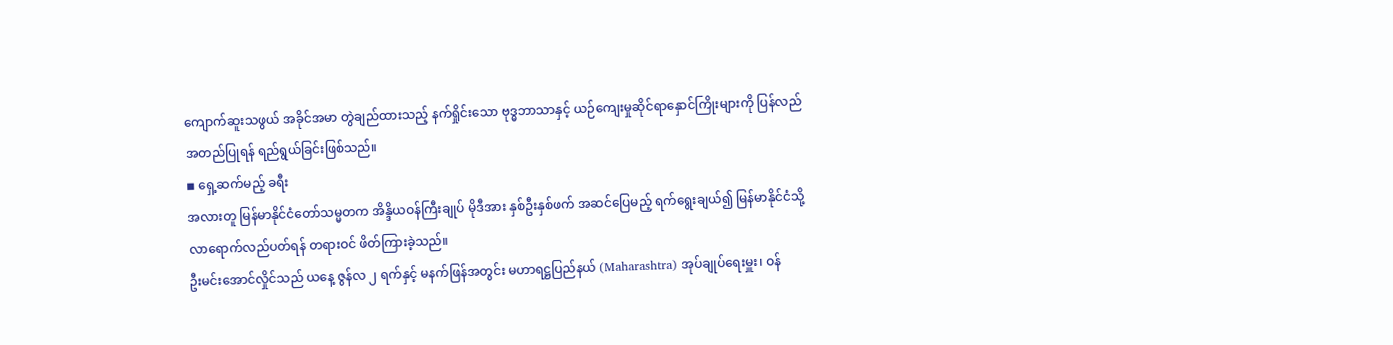ကျောက်ဆူးသဖွယ် အခိုင်အမာ တွဲချည်ထားသည့် နက်ရှိုင်းသော ဗုဒ္ဓဘာသာနှင့် ယဉ်ကျေးမှုဆိုင်ရာနှောင်ကြိုးများကို ပြန်လည်အတည်ပြုရန် ရည်ရွယ်ခြင်းဖြစ်သည်။
◾ ရှေ့ဆက်မည့် ခရီး
အလားတူ မြန်မာနိုင်ငံတော်သမ္မတက အိန္ဒိယဝန်ကြီးချုပ် မိုဒီအား နှစ်ဦးနှစ်ဖက် အဆင်ပြေမည့် ရက်ရွေးချယ်၍ မြန်မာနိုင်ငံသို့ လာရောက်လည်ပတ်ရန် တရားဝင် ဖိတ်ကြားခဲ့သည်။
ဦးမင်းအောင်လှိုင်သည် ယနေ့ ဇွန်လ ၂ ရက်နှင့် မနက်ဖြန်အတွင်း မဟာရဋ္ဌပြည်နယ် (Maharashtra) အုပ်ချုပ်ရေးမှူး၊ ဝန်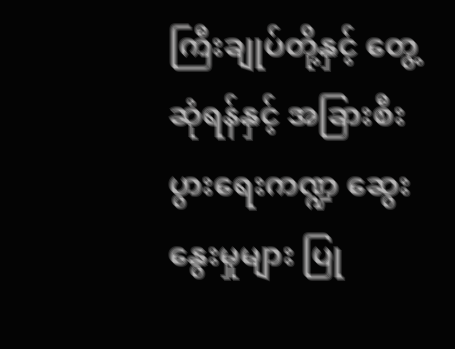ကြီးချုပ်တို့နှင့် တွေ့ဆုံရန်နှင့် အခြားစီးပွားရေးကဏ္ဍ ဆွေးနွေးမှုများ ပြု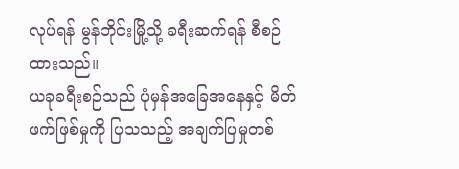လုပ်ရန် မွန်ဘိုင်းမြို့သို့ ခရီးဆက်ရန် စီစဉ်ထားသည်။
ယခုခရီးစဉ်သည် ပုံမှန်အခြေအနေနှင့် မိတ်ဖက်ဖြစ်မှုကို ပြသသည့် အချက်ပြမှုတစ်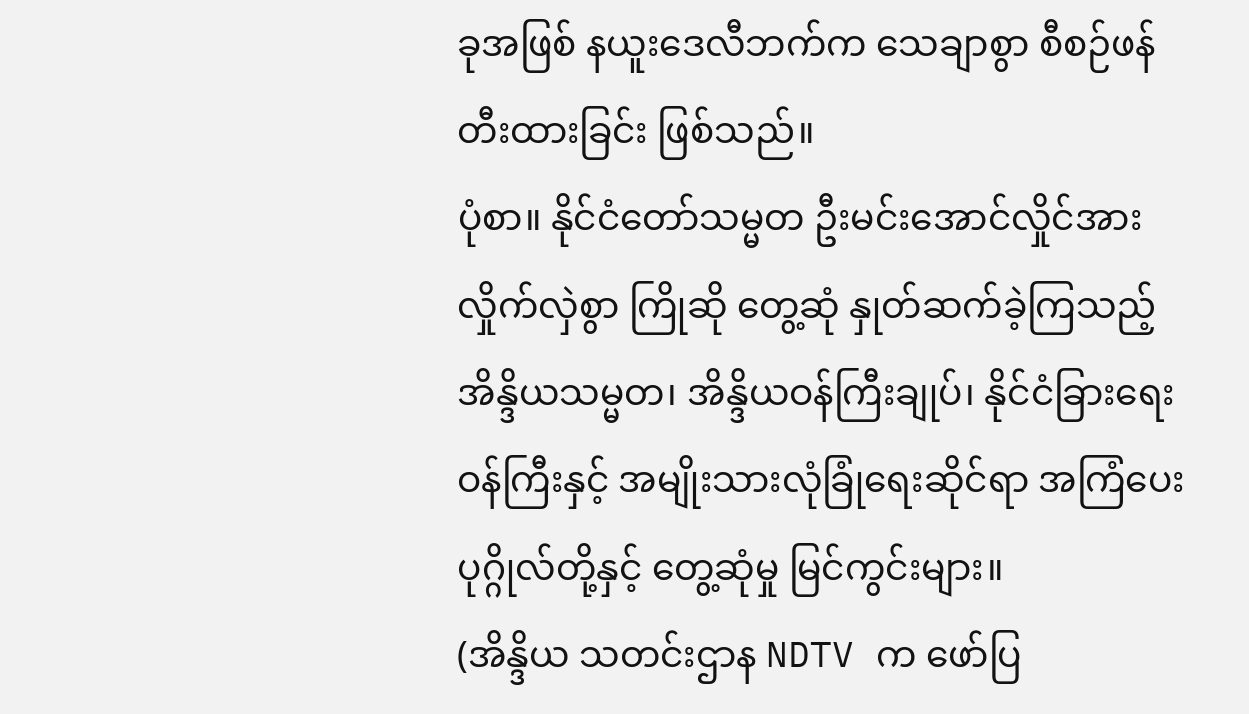ခုအဖြစ် နယူးဒေလီဘက်က သေချာစွာ စီစဉ်ဖန်တီးထားခြင်း ဖြစ်သည်။
ပုံစာ။ နိုင်ငံတော်သမ္မတ ဦးမင်းအောင်လှိုင်အား လှိုက်လှဲစွာ ကြိုဆို တွေ့ဆုံ နှုတ်ဆက်ခဲ့ကြသည့် အိန္ဒိယသမ္မတ၊ အိန္ဒိယဝန်ကြီးချုပ်၊ နိုင်ငံခြားရေးဝန်ကြီးနှင့် အမျိုးသားလုံခြုံရေးဆိုင်ရာ အကြံပေးပုဂ္ဂိုလ်တို့နှင့် တွေ့ဆုံမှု မြင်ကွင်းများ။
(အိန္ဒိယ သတင်းဌာန NDTV က ဖော်ပြ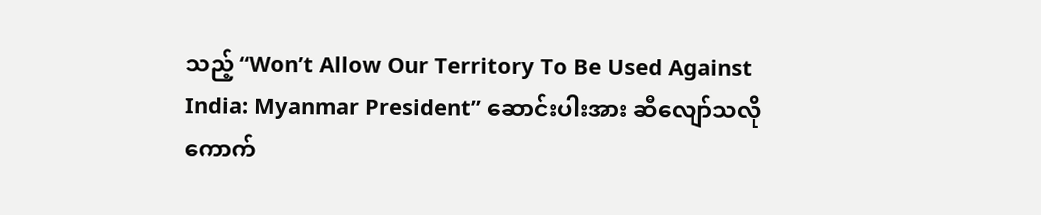သည့် “Won’t Allow Our Territory To Be Used Against India: Myanmar President” ဆောင်းပါးအား ဆီလျော်သလို ကောက်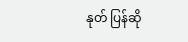နုတ် ပြန်ဆို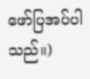ဖော်ပြအပ်ပါသည်။)